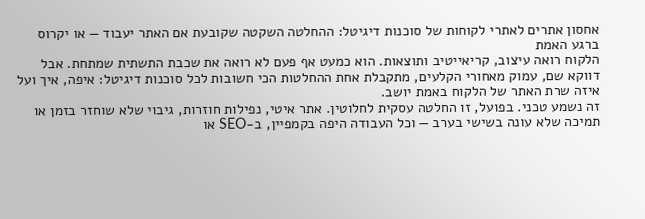אחסון אתרים לאתרי לקוחות של סוכנות דיגיטל: ההחלטה השקטה שקובעת אם האתר יעבוד — או יקרוס ברגע האמת
הלקוח רואה עיצוב, קריאייטיב ותוצאות. הוא כמעט אף פעם לא רואה את שכבת התשתית שמתחת. אבל דווקא שם, עמוק מאחורי הקלעים, מתקבלת אחת ההחלטות הכי חשובות לכל סוכנות דיגיטל: איפה, איך ועל איזה שרת האתר של הלקוח באמת יושב.
זה נשמע טכני. בפועל, זו החלטה עסקית לחלוטין. אתר איטי, נפילות חוזרות, גיבוי שלא שוחזר בזמן או תמיכה שלא עונה בשישי בערב — וכל העבודה היפה בקמפיין, ב-SEO או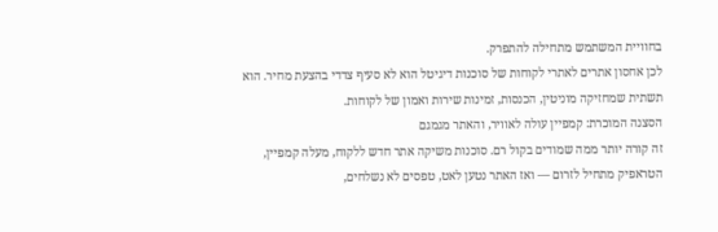בחוויית המשתמש מתחילה להתפרק.
לכן אחסון אתרים לאתרי לקוחות של סוכנות דיגיטל הוא לא סעיף צדדי בהצעת מחיר. הוא תשתית שמחזיקה מוניטין, הכנסות, זמינות שירות ואמון של לקוחות.
הסצנה המוכרת: קמפיין עולה לאוויר, והאתר מגמגם
זה קורה יותר ממה שמודים בקול רם. סוכנות משיקה אתר חדש ללקוח, מעלה קמפיין, הטראפיק מתחיל לזרום — ואז האתר נטען לאט, טפסים לא נשלחים,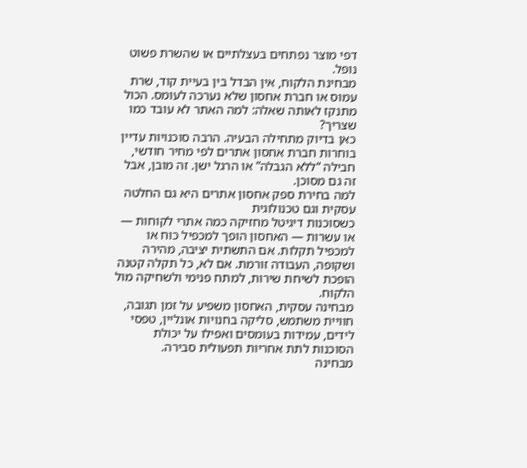דפי מוצר נפתחים בעצלתיים או שהשרת פשוט נופל.
מבחינת הלקוח, אין הבדל בין בעיית קוד, שרת עמוס או חברת אחסון שלא נערכה לעומס. הכול מתנקז לאותה שאלה: למה האתר לא עובד כמו שצריך?
כאן בדיוק מתחילה הבעיה. הרבה סוכנויות עדיין בוחרות חברת אחסון אתרים לפי מחיר חודשי, חבילה “ללא הגבלה” או הרגל ישן. זה מובן, אבל זה גם מסוכן.
למה בחירת ספק אחסון אתרים היא גם החלטה עסקית וגם טכנולוגית
כשסוכנות דיגיטל מחזיקה כמה אתרי לקוחות — או עשרות — האחסון הופך למכפיל כוח או למכפיל תקלות. אם התשתית יציבה, מהירה ושקופה, העבודה זורמת. אם לא, כל תקלה קטנה הופכת לשיחת שירות, למתח פנימי ולשחיקה מול הלקוח.
מבחינה עסקית, האחסון משפיע על זמן תגובה, חוויית משתמש, סליקה בחנויות אונליין, טפסי לידים, עמידות בעומסים ואפילו על יכולת הסוכנות לתת אחריות תפעולית סבירה.
מבחינה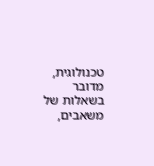טכנולוגית, מדובר בשאלות של משאבים,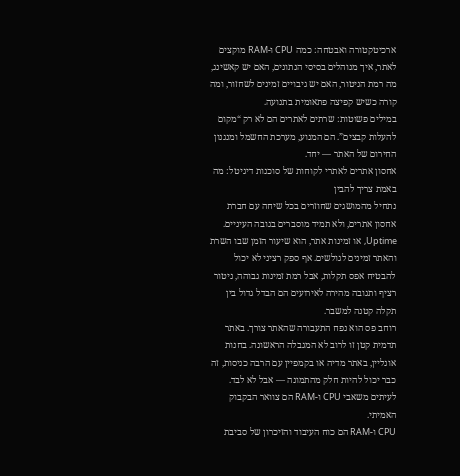ארכיטקטורה ואבטחה: כמה CPU ו-RAM מוקצים לאתר, איך מנוהלים בסיסי הנתונים, האם יש קאשינג, מה רמת הניטור, האם יש גיבויים זמינים לשחזור, ומה קורה כשיש קפיצה פתאומית בתנועה.
במילים פשוטות: שרתים לאתרים הם לא רק “מקום להעלות קבצים”. הם המנוע, מערכת החשמל ומנגנון החירום של האתר — יחד.
אחסון אתרים לאתרי לקוחות של סוכנות דיגיטל: מה באמת צריך להבין
נתחיל מהמושגים שחוזרים בכל שיחה עם חברת אחסון אתרים, ולא תמיד מוסברים בגובה העיניים.
Uptime, או זמינות אתר, הוא שיעור הזמן שבו השרת והאתר זמינים לגולשים. אף ספק רציני לא יכול להבטיח אפס תקלות, אבל רמת זמינות גבוהה, ניטור רציף ותגובה מהירה לאירועים הם הבדל גדול בין תקלה קטנה למשבר.
רוחב פס הוא נפח התעבורה שהאתר צורך. באתר תדמית קטן זו לרוב לא המגבלה הראשונה. בחנות אונליין, באתר מדיה או בקמפיין עם הרבה כניסות, זה כבר יכול להיות חלק מהתמונה — אבל לא לבד. לעיתים משאבי CPU ו-RAM הם צוואר הבקבוק האמיתי.
CPU ו-RAM הם כוח העיבוד והזיכרון של סביבת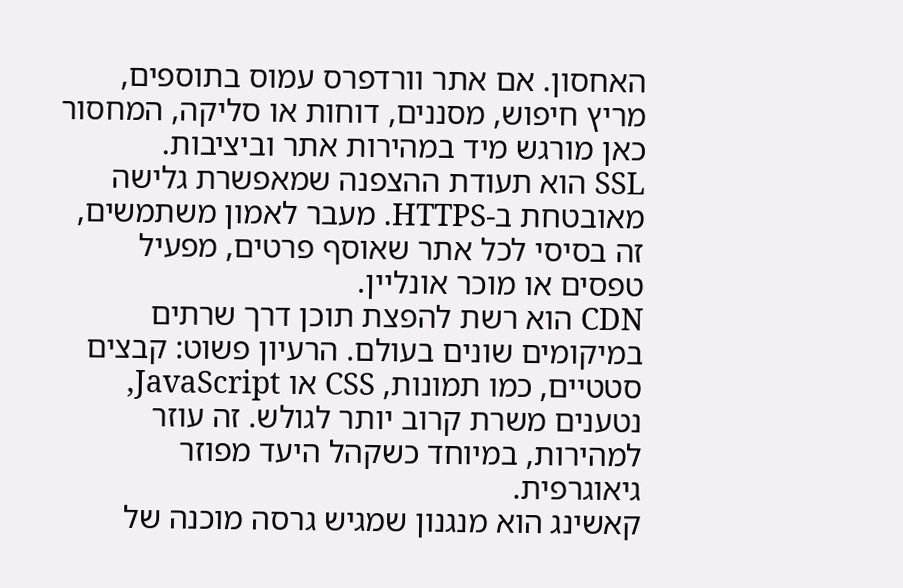האחסון. אם אתר וורדפרס עמוס בתוספים, מריץ חיפוש, מסננים, דוחות או סליקה, המחסור כאן מורגש מיד במהירות אתר וביציבות.
SSL הוא תעודת ההצפנה שמאפשרת גלישה מאובטחת ב-HTTPS. מעבר לאמון משתמשים, זה בסיסי לכל אתר שאוסף פרטים, מפעיל טפסים או מוכר אונליין.
CDN הוא רשת להפצת תוכן דרך שרתים במיקומים שונים בעולם. הרעיון פשוט: קבצים סטטיים, כמו תמונות, CSS או JavaScript, נטענים משרת קרוב יותר לגולש. זה עוזר למהירות, במיוחד כשקהל היעד מפוזר גיאוגרפית.
קאשינג הוא מנגנון שמגיש גרסה מוכנה של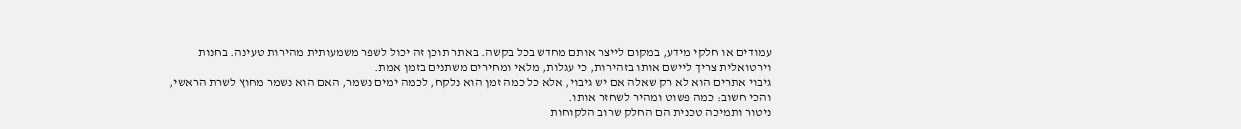עמודים או חלקי מידע, במקום לייצר אותם מחדש בכל בקשה. באתר תוכן זה יכול לשפר משמעותית מהירות טעינה. בחנות וירטואלית צריך ליישם אותו בזהירות, כי עגלות, מלאי ומחירים משתנים בזמן אמת.
גיבוי אתרים הוא לא רק שאלה אם יש גיבוי, אלא כל כמה זמן הוא נלקח, לכמה ימים נשמר, האם הוא נשמר מחוץ לשרת הראשי, והכי חשוב: כמה פשוט ומהיר לשחזר אותו.
ניטור ותמיכה טכנית הם החלק שרוב הלקוחות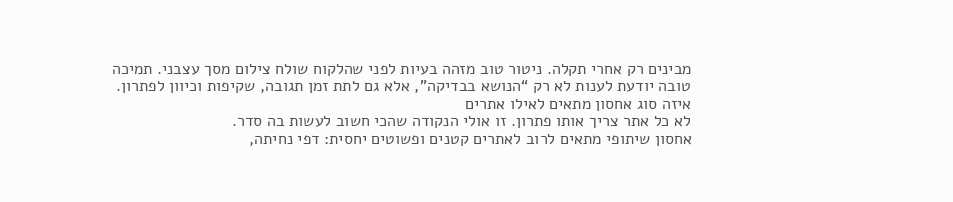מבינים רק אחרי תקלה. ניטור טוב מזהה בעיות לפני שהלקוח שולח צילום מסך עצבני. תמיכה טובה יודעת לענות לא רק “הנושא בבדיקה”, אלא גם לתת זמן תגובה, שקיפות וכיוון לפתרון.
איזה סוג אחסון מתאים לאילו אתרים
לא כל אתר צריך אותו פתרון. זו אולי הנקודה שהכי חשוב לעשות בה סדר.
אחסון שיתופי מתאים לרוב לאתרים קטנים ופשוטים יחסית: דפי נחיתה,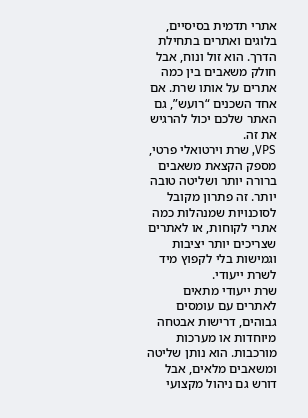אתרי תדמית בסיסיים, בלוגים ואתרים בתחילת הדרך. הוא זול ונוח, אבל חולק משאבים בין כמה אתרים על אותו שרת. אם אחד השכנים “רועש”, גם האתר שלכם יכול להרגיש את זה.
VPS, שרת וירטואלי פרטי, מספק הקצאת משאבים ברורה יותר ושליטה טובה יותר. זה פתרון מקובל לסוכנויות שמנהלות כמה אתרי לקוחות, או לאתרים שצריכים יותר יציבות וגמישות בלי לקפוץ מיד לשרת ייעודי.
שרת ייעודי מתאים לאתרים עם עומסים גבוהים, דרישות אבטחה מיוחדות או מערכות מורכבות. הוא נותן שליטה ומשאבים מלאים, אבל דורש גם ניהול מקצועי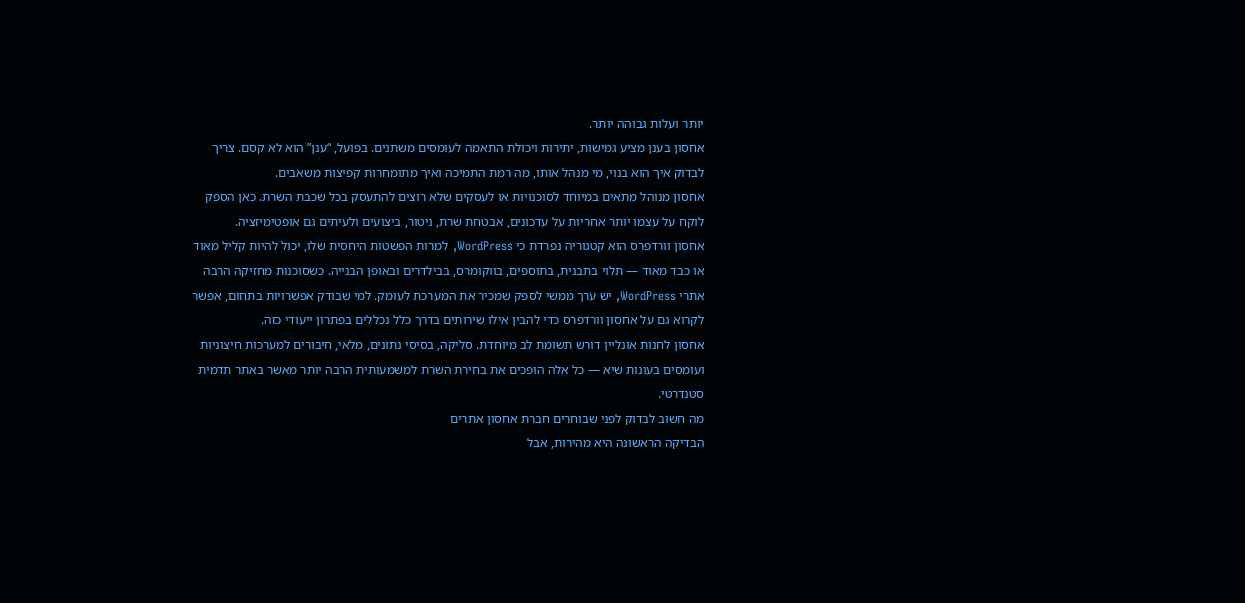יותר ועלות גבוהה יותר.
אחסון בענן מציע גמישות, יתירות ויכולת התאמה לעומסים משתנים. בפועל, “ענן” הוא לא קסם. צריך לבדוק איך הוא בנוי, מי מנהל אותו, מה רמת התמיכה ואיך מתומחרות קפיצות משאבים.
אחסון מנוהל מתאים במיוחד לסוכנויות או לעסקים שלא רוצים להתעסק בכל שכבת השרת. כאן הספק לוקח על עצמו יותר אחריות על עדכונים, אבטחת שרת, ניטור, ביצועים ולעיתים גם אופטימיזציה.
אחסון וורדפרס הוא קטגוריה נפרדת כי WordPress, למרות הפשטות היחסית שלו, יכול להיות קליל מאוד או כבד מאוד — תלוי בתבנית, בתוספים, בווקומרס, בבילדרים ובאופן הבנייה. כשסוכנות מחזיקה הרבה אתרי WordPress, יש ערך ממשי לספק שמכיר את המערכת לעומק. למי שבודק אפשרויות בתחום, אפשר לקרוא גם על אחסון וורדפרס כדי להבין אילו שירותים בדרך כלל נכללים בפתרון ייעודי כזה.
אחסון לחנות אונליין דורש תשומת לב מיוחדת. סליקה, בסיסי נתונים, מלאי, חיבורים למערכות חיצוניות ועומסים בעונות שיא — כל אלה הופכים את בחירת השרת למשמעותית הרבה יותר מאשר באתר תדמית סטנדרטי.
מה חשוב לבדוק לפני שבוחרים חברת אחסון אתרים
הבדיקה הראשונה היא מהירות, אבל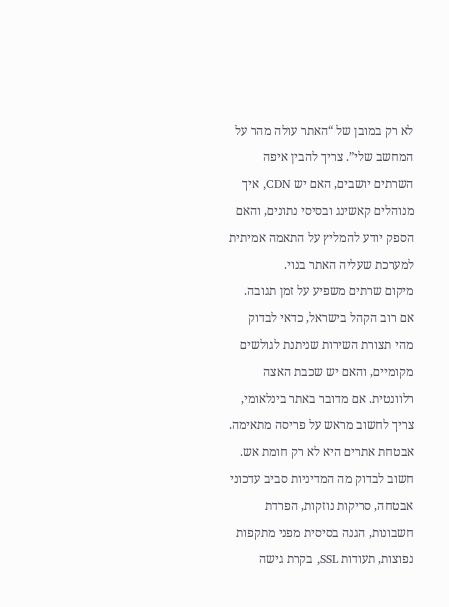לא רק במובן של “האתר עולה מהר על המחשב שלי”. צריך להבין איפה השרתים יושבים, האם יש CDN, איך מנוהלים קאשינג ובסיסי נתונים, והאם הספק יודע להמליץ על התאמה אמיתית למערכת שעליה האתר בנוי.
מיקום שרתים משפיע על זמן תגובה. אם רוב הקהל בישראל, כדאי לבדוק מהי תצורת השירות שניתנת לגולשים מקומיים, והאם יש שכבת האצה רלוונטית. אם מדובר באתר בינלאומי, צריך לחשוב מראש על פריסה מתאימה.
אבטחת אתרים היא לא רק חומת אש. חשוב לבדוק מה המדיניות סביב עדכוני אבטחה, סריקות נוזקות, הפרדת חשבונות, הגנה בסיסית מפני מתקפות נפוצות, תעודות SSL, בקרת גישה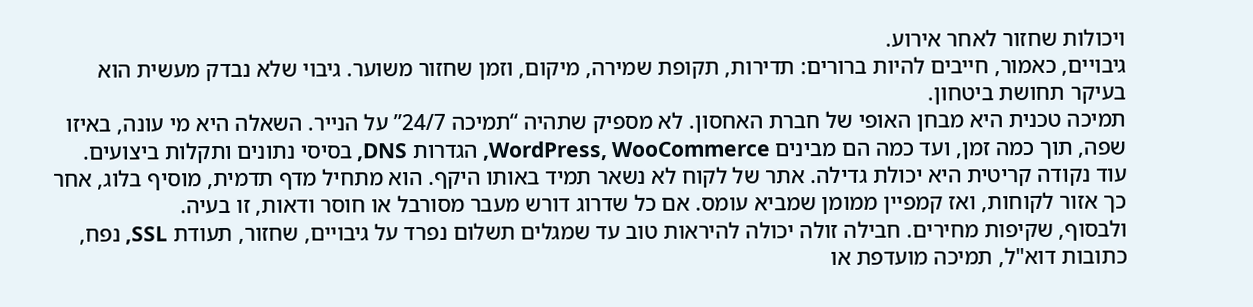ויכולות שחזור לאחר אירוע.
גיבויים, כאמור, חייבים להיות ברורים: תדירות, תקופת שמירה, מיקום, וזמן שחזור משוער. גיבוי שלא נבדק מעשית הוא בעיקר תחושת ביטחון.
תמיכה טכנית היא מבחן האופי של חברת האחסון. לא מספיק שתהיה “תמיכה 24/7” על הנייר. השאלה היא מי עונה, באיזו שפה, תוך כמה זמן, ועד כמה הם מבינים WordPress, WooCommerce, הגדרות DNS, בסיסי נתונים ותקלות ביצועים.
עוד נקודה קריטית היא יכולת גדילה. אתר של לקוח לא נשאר תמיד באותו היקף. הוא מתחיל מדף תדמית, מוסיף בלוג, אחר כך אזור לקוחות, ואז קמפיין ממומן שמביא עומס. אם כל שדרוג דורש מעבר מסורבל או חוסר ודאות, זו בעיה.
ולבסוף, שקיפות מחירים. חבילה זולה יכולה להיראות טוב עד שמגלים תשלום נפרד על גיבויים, שחזור, תעודת SSL, נפח, כתובות דוא"ל, תמיכה מועדפת או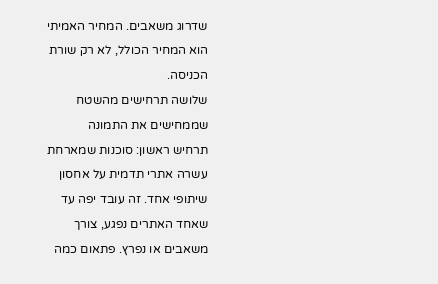שדרוג משאבים. המחיר האמיתי הוא המחיר הכולל, לא רק שורת הכניסה.
שלושה תרחישים מהשטח שממחישים את התמונה
תרחיש ראשון: סוכנות שמארחת עשרה אתרי תדמית על אחסון שיתופי אחד. זה עובד יפה עד שאחד האתרים נפגע, צורך משאבים או נפרץ. פתאום כמה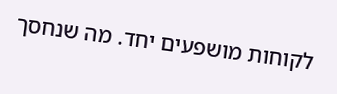לקוחות מושפעים יחד. מה שנחסך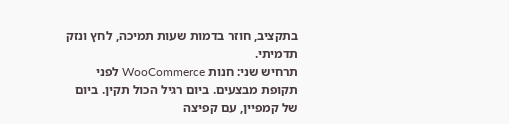בתקציב, חוזר בדמות שעות תמיכה, לחץ ונזק תדמיתי.
תרחיש שני: חנות WooCommerce לפני תקופת מבצעים. ביום רגיל הכול תקין. ביום של קמפיין, עם קפיצה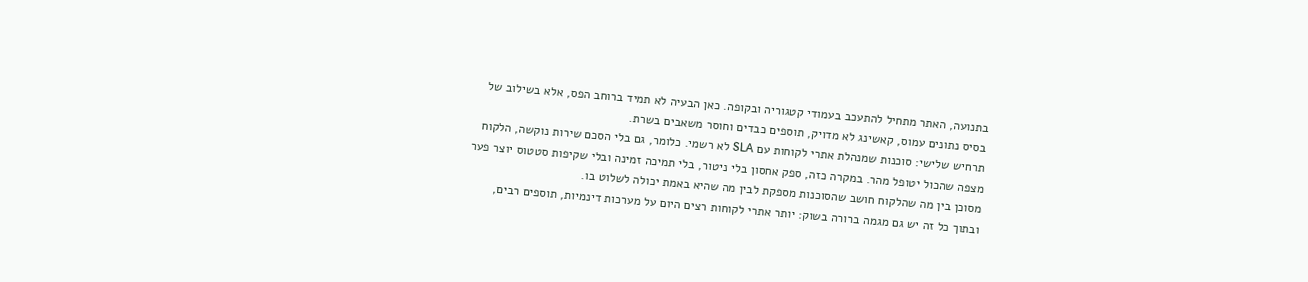בתנועה, האתר מתחיל להתעכב בעמודי קטגוריה ובקופה. כאן הבעיה לא תמיד ברוחב הפס, אלא בשילוב של בסיס נתונים עמוס, קאשינג לא מדויק, תוספים כבדים וחוסר משאבים בשרת.
תרחיש שלישי: סוכנות שמנהלת אתרי לקוחות עם SLA לא רשמי. כלומר, גם בלי הסכם שירות נוקשה, הלקוח מצפה שהכול יטופל מהר. במקרה כזה, ספק אחסון בלי ניטור, בלי תמיכה זמינה ובלי שקיפות סטטוס יוצר פער מסוכן בין מה שהלקוח חושב שהסוכנות מספקת לבין מה שהיא באמת יכולה לשלוט בו.
ובתוך כל זה יש גם מגמה ברורה בשוק: יותר אתרי לקוחות רצים היום על מערכות דינמיות, תוספים רבים,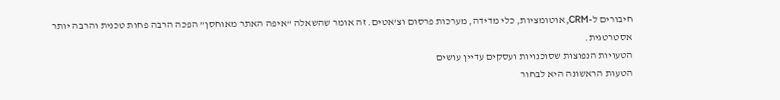חיבורים ל-CRM, אוטומציות, כלי מדידה, מערכות פרסום וצ'אטים. זה אומר שהשאלה “איפה האתר מאוחסן” הפכה הרבה פחות טכנית והרבה יותר אסטרטגית.
הטעויות הנפוצות שסוכנויות ועסקים עדיין עושים
הטעות הראשונה היא לבחור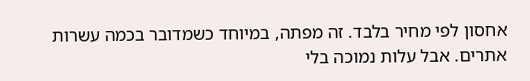אחסון לפי מחיר בלבד. זה מפתה, במיוחד כשמדובר בכמה עשרות אתרים. אבל עלות נמוכה בלי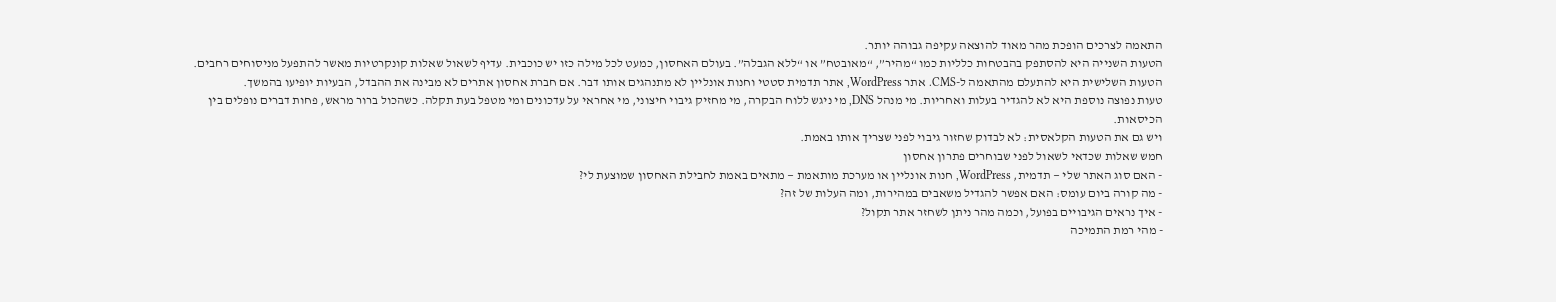התאמה לצרכים הופכת מהר מאוד להוצאה עקיפה גבוהה יותר.
הטעות השנייה היא להסתפק בהבטחות כלליות כמו “מהיר”, “מאובטח” או “ללא הגבלה”. בעולם האחסון, כמעט לכל מילה כזו יש כוכבית. עדיף לשאול שאלות קונקרטיות מאשר להתפעל מניסוחים רחבים.
הטעות השלישית היא להתעלם מהתאמה ל-CMS. אתר WordPress, אתר תדמית סטטי וחנות אונליין לא מתנהגים אותו דבר. אם חברת אחסון אתרים לא מבינה את ההבדל, הבעיות יופיעו בהמשך.
טעות נפוצה נוספת היא לא להגדיר בעלות ואחריות. מי מנהל DNS, מי ניגש ללוח הבקרה, מי מחזיק גיבוי חיצוני, מי אחראי על עדכונים ומי מטפל בעת תקלה. כשהכול ברור מראש, פחות דברים נופלים בין הכיסאות.
ויש גם את הטעות הקלאסית: לא לבדוק שחזור גיבוי לפני שצריך אותו באמת.
חמש שאלות שכדאי לשאול לפני שבוחרים פתרון אחסון
- האם סוג האתר שלי — תדמית, WordPress, חנות אונליין או מערכת מותאמת — מתאים באמת לחבילת האחסון שמוצעת לי?
- מה קורה ביום עומס: האם אפשר להגדיל משאבים במהירות, ומה העלות של זה?
- איך נראים הגיבויים בפועל, וכמה מהר ניתן לשחזר אתר תקול?
- מהי רמת התמיכה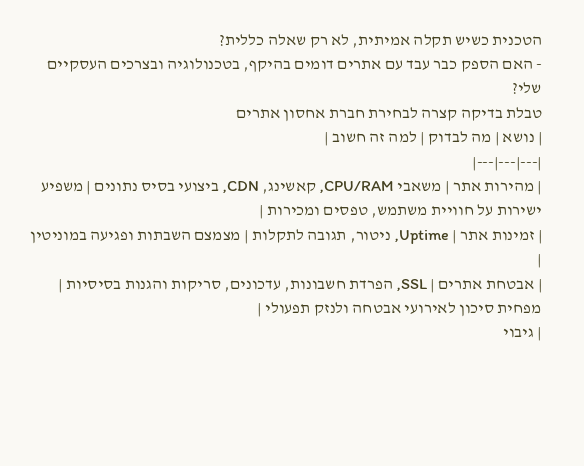הטכנית כשיש תקלה אמיתית, לא רק שאלה כללית?
- האם הספק כבר עבד עם אתרים דומים בהיקף, בטכנולוגיה ובצרכים העסקיים שלי?
טבלת בדיקה קצרה לבחירת חברת אחסון אתרים
| נושא | מה לבדוק | למה זה חשוב |
|---|---|---|
| מהירות אתר | משאבי CPU/RAM, קאשינג, CDN, ביצועי בסיס נתונים | משפיע ישירות על חוויית משתמש, טפסים ומכירות |
| זמינות אתר | Uptime, ניטור, תגובה לתקלות | מצמצם השבתות ופגיעה במוניטין |
| אבטחת אתרים | SSL, הפרדת חשבונות, עדכונים, סריקות והגנות בסיסיות | מפחית סיכון לאירועי אבטחה ולנזק תפעולי |
| גיבוי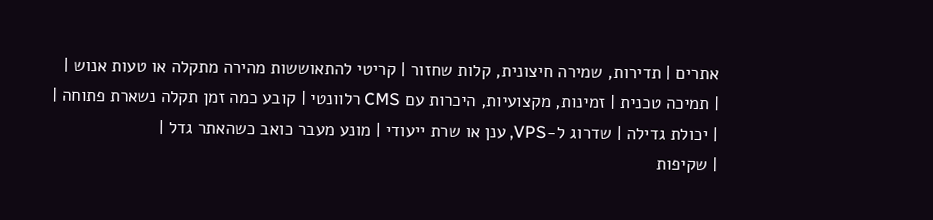אתרים | תדירות, שמירה חיצונית, קלות שחזור | קריטי להתאוששות מהירה מתקלה או טעות אנוש |
| תמיכה טכנית | זמינות, מקצועיות, היכרות עם CMS רלוונטי | קובע כמה זמן תקלה נשארת פתוחה |
| יכולת גדילה | שדרוג ל-VPS, ענן או שרת ייעודי | מונע מעבר כואב כשהאתר גדל |
| שקיפות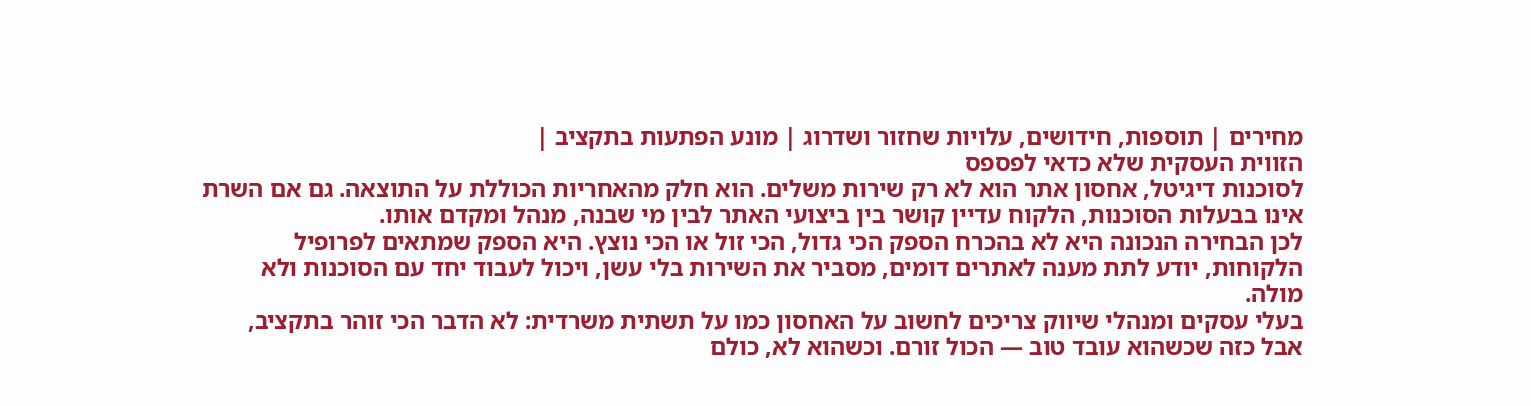מחירים | תוספות, חידושים, עלויות שחזור ושדרוג | מונע הפתעות בתקציב |
הזווית העסקית שלא כדאי לפספס
לסוכנות דיגיטל, אחסון אתר הוא לא רק שירות משלים. הוא חלק מהאחריות הכוללת על התוצאה. גם אם השרת אינו בבעלות הסוכנות, הלקוח עדיין קושר בין ביצועי האתר לבין מי שבנה, מנהל ומקדם אותו.
לכן הבחירה הנכונה היא לא בהכרח הספק הכי גדול, הכי זול או הכי נוצץ. היא הספק שמתאים לפרופיל הלקוחות, יודע לתת מענה לאתרים דומים, מסביר את השירות בלי עשן, ויכול לעבוד יחד עם הסוכנות ולא מולה.
בעלי עסקים ומנהלי שיווק צריכים לחשוב על האחסון כמו על תשתית משרדית: לא הדבר הכי זוהר בתקציב, אבל כזה שכשהוא עובד טוב — הכול זורם. וכשהוא לא, כולם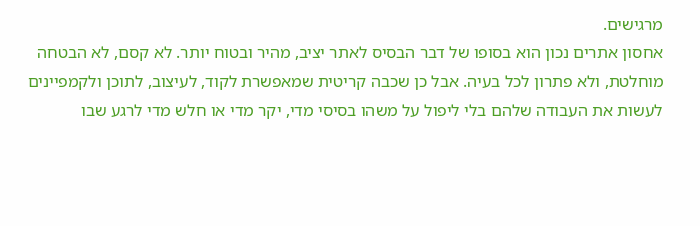מרגישים.
אחסון אתרים נכון הוא בסופו של דבר הבסיס לאתר יציב, מהיר ובטוח יותר. לא קסם, לא הבטחה מוחלטת, ולא פתרון לכל בעיה. אבל כן שכבה קריטית שמאפשרת לקוד, לעיצוב, לתוכן ולקמפיינים לעשות את העבודה שלהם בלי ליפול על משהו בסיסי מדי, יקר מדי או חלש מדי לרגע שבו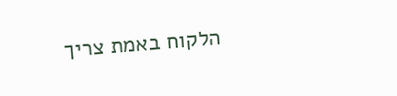הלקוח באמת צריך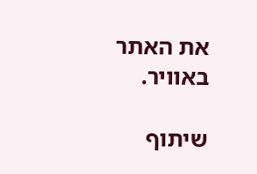את האתר באוויר.

שיתוף